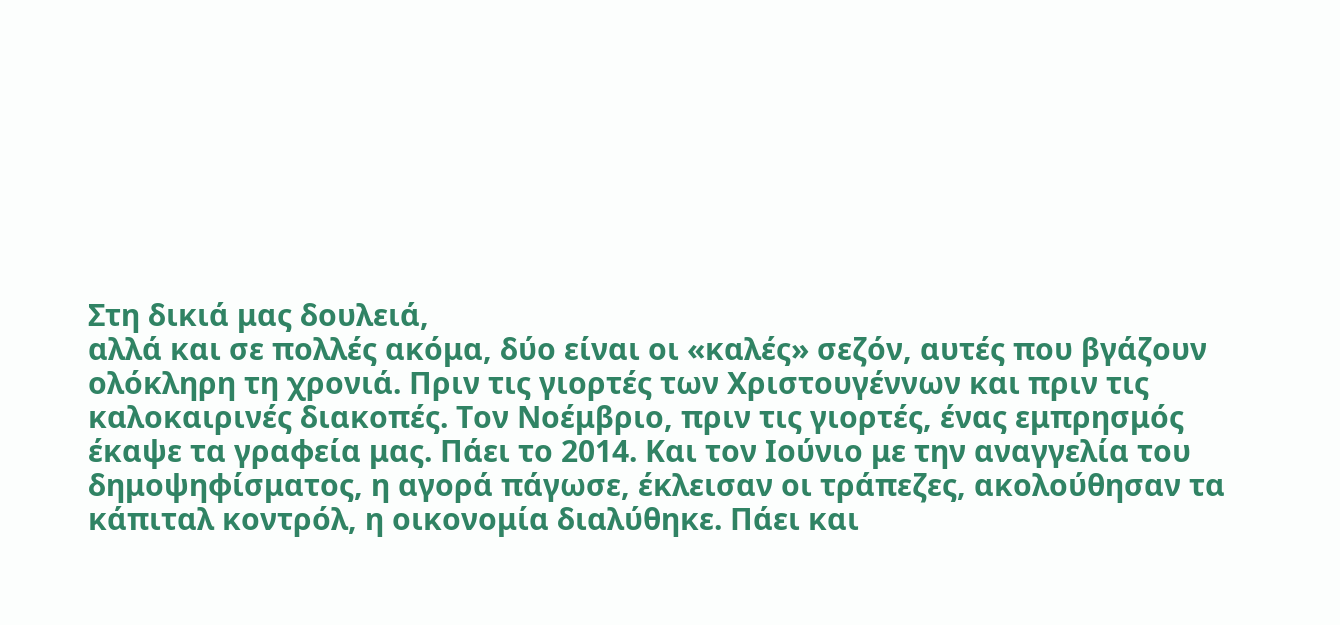Στη δικιά μας δουλειά,
αλλά και σε πολλές ακόμα, δύο είναι οι «καλές» σεζόν, αυτές που βγάζουν
ολόκληρη τη χρονιά. Πριν τις γιορτές των Χριστουγέννων και πριν τις
καλοκαιρινές διακοπές. Τον Νοέμβριο, πριν τις γιορτές, ένας εμπρησμός
έκαψε τα γραφεία μας. Πάει το 2014. Και τον Ιούνιο με την αναγγελία του
δημοψηφίσματος, η αγορά πάγωσε, έκλεισαν οι τράπεζες, ακολούθησαν τα
κάπιταλ κοντρόλ, η οικονομία διαλύθηκε. Πάει και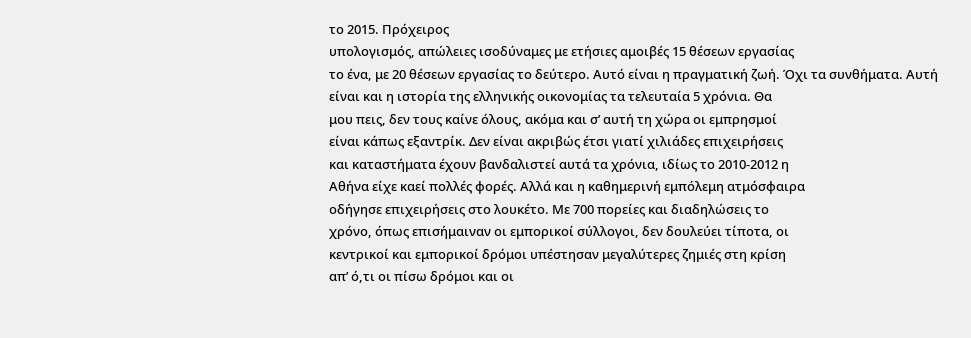το 2015. Πρόχειρος
υπολογισμός, απώλειες ισοδύναμες με ετήσιες αμοιβές 15 θέσεων εργασίας
το ένα, με 20 θέσεων εργασίας το δεύτερο. Αυτό είναι η πραγματική ζωή. Όχι τα συνθήματα. Αυτή
είναι και η ιστορία της ελληνικής οικονομίας τα τελευταία 5 χρόνια. Θα
μου πεις, δεν τους καίνε όλους, ακόμα και σ’ αυτή τη χώρα οι εμπρησμοί
είναι κάπως εξαντρίκ. Δεν είναι ακριβώς έτσι γιατί χιλιάδες επιχειρήσεις
και καταστήματα έχουν βανδαλιστεί αυτά τα χρόνια, ιδίως το 2010-2012 η
Αθήνα είχε καεί πολλές φορές. Αλλά και η καθημερινή εμπόλεμη ατμόσφαιρα
οδήγησε επιχειρήσεις στο λουκέτο. Με 700 πορείες και διαδηλώσεις το
χρόνο, όπως επισήμαιναν οι εμπορικοί σύλλογοι, δεν δουλεύει τίποτα, οι
κεντρικοί και εμπορικοί δρόμοι υπέστησαν μεγαλύτερες ζημιές στη κρίση
απ’ ό,τι οι πίσω δρόμοι και οι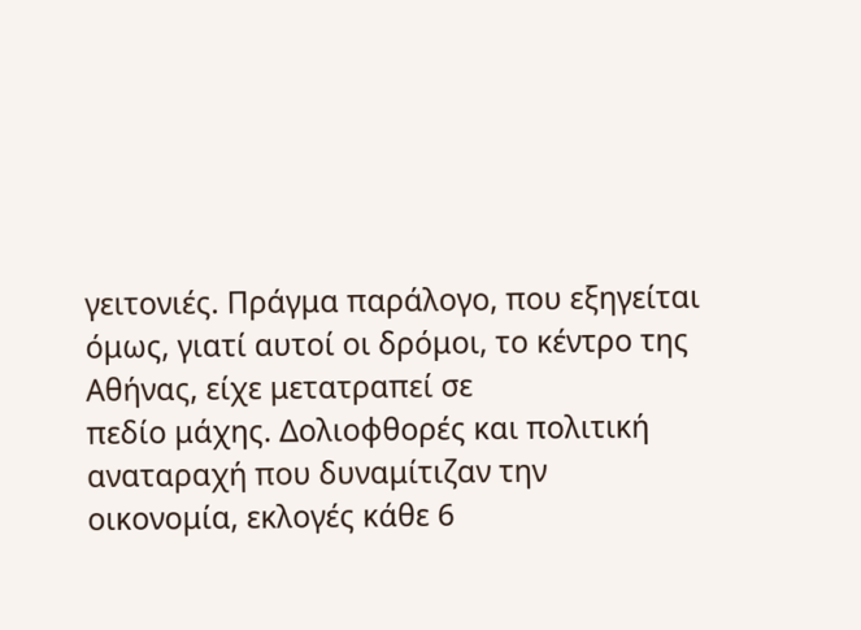γειτονιές. Πράγμα παράλογο, που εξηγείται
όμως, γιατί αυτοί οι δρόμοι, το κέντρο της Αθήνας, είχε μετατραπεί σε
πεδίο μάχης. Δολιοφθορές και πολιτική αναταραχή που δυναμίτιζαν την
οικονομία, εκλογές κάθε 6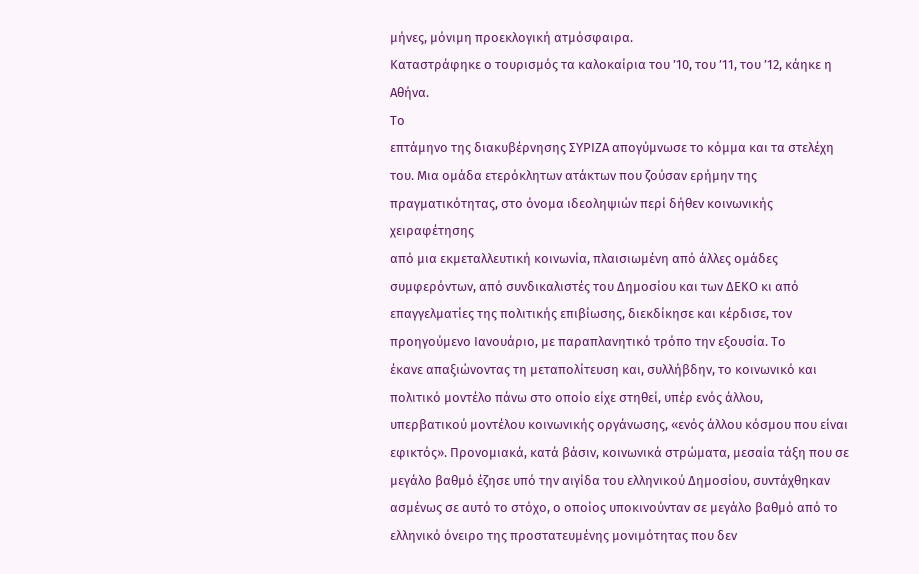μήνες, μόνιμη προεκλογική ατμόσφαιρα.
Καταστράφηκε ο τουρισμός τα καλοκαίρια του ’10, του ’11, του ’12, κάηκε η
Αθήνα.
Το
επτάμηνο της διακυβέρνησης ΣΥΡΙΖΑ απογύμνωσε το κόμμα και τα στελέχη
του. Μια ομάδα ετερόκλητων ατάκτων που ζούσαν ερήμην της
πραγματικότητας, στο όνομα ιδεοληψιών περί δήθεν κοινωνικής χειραφέτησης
από μια εκμεταλλευτική κοινωνία, πλαισιωμένη από άλλες ομάδες
συμφερόντων, από συνδικαλιστές του Δημοσίου και των ΔΕΚΟ κι από
επαγγελματίες της πολιτικής επιβίωσης, διεκδίκησε και κέρδισε, τον
προηγούμενο Ιανουάριο, με παραπλανητικό τρόπο την εξουσία. Το
έκανε απαξιώνοντας τη μεταπολίτευση και, συλλήβδην, το κοινωνικό και
πολιτικό μοντέλο πάνω στο οποίο είχε στηθεί, υπέρ ενός άλλου,
υπερβατικού μοντέλου κοινωνικής οργάνωσης, «ενός άλλου κόσμου που είναι
εφικτός». Προνομιακά, κατά βάσιν, κοινωνικά στρώματα, μεσαία τάξη που σε
μεγάλο βαθμό έζησε υπό την αιγίδα του ελληνικού Δημοσίου, συντάχθηκαν
ασμένως σε αυτό το στόχο, ο οποίος υποκινούνταν σε μεγάλο βαθμό από το
ελληνικό όνειρο της προστατευμένης μονιμότητας που δεν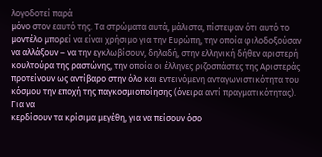λογοδοτεί παρά
μόνο στον εαυτό της. Τα στρώματα αυτά, μάλιστα, πίστεψαν ότι αυτό το
μοντέλο μπορεί να είναι χρήσιμο για την Ευρώπη, την οποία φιλοδοξούσαν
να αλλάξουν – να την εγκλωβίσουν, δηλαδή, στην ελληνική δήθεν αριστερή
κουλτούρα της ραστώνης, την οποία οι έλληνες ριζοσπάστες της Αριστεράς
προτείνουν ως αντίβαρο στην όλο και εντεινόμενη ανταγωνιστικότητα του
κόσμου την εποχή της παγκοσμιοποίησης (όνειρα αντί πραγματικότητας). Για να
κερδίσουν τα κρίσιμα μεγέθη, για να πείσουν όσο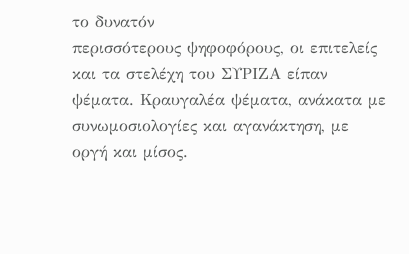το δυνατόν
περισσότερους ψηφοφόρους, οι επιτελείς και τα στελέχη του ΣΥΡΙΖΑ είπαν
ψέματα. Κραυγαλέα ψέματα, ανάκατα με συνωμοσιολογίες και αγανάκτηση, με
οργή και μίσος.